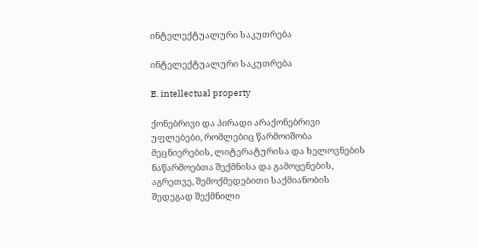ინტელექტუალური საკუთრება

ინტელექტუალური საკუთრება

E. intellectual property

ქონებრივი და პირადი არაქონებრივი უფლებები, რომლებიც წარმოიშობა მეცნიერების, ლიტერატურისა და ხელოვნების ნაწარმოებთა შექმნისა და გამოყენების, აგრეთვე, შემოქმედებითი საქმიანობის შედეგად შექმნილი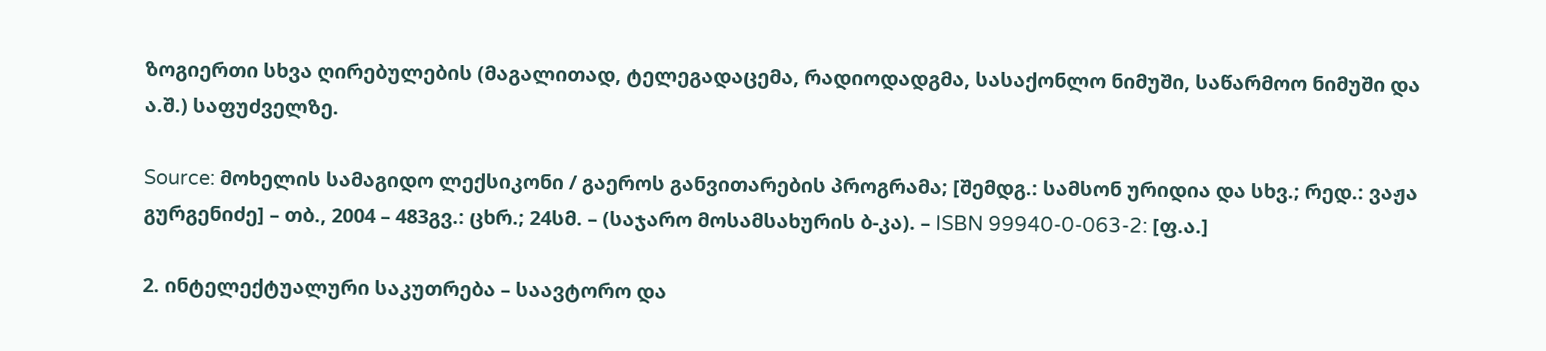ზოგიერთი სხვა ღირებულების (მაგალითად, ტელეგადაცემა, რადიოდადგმა, სასაქონლო ნიმუში, საწარმოო ნიმუში და ა.შ.) საფუძველზე.

Source: მოხელის სამაგიდო ლექსიკონი / გაეროს განვითარების პროგრამა; [შემდგ.: სამსონ ურიდია და სხვ.; რედ.: ვაჟა გურგენიძე] – თბ., 2004 – 483გვ.: ცხრ.; 24სმ. – (საჯარო მოსამსახურის ბ-კა). – ISBN 99940-0-063-2: [ფ.ა.]

2. ინტელექტუალური საკუთრება – საავტორო და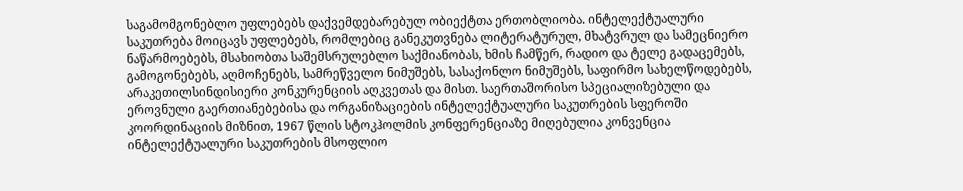საგამომგონებლო უფლებებს დაქვემდებარებულ ობიექტთა ერთობლიობა. ინტელექტუალური საკუთრება მოიცავს უფლებებს, რომლებიც განეკუთვნება ლიტერატურულ, მხატვრულ და სამეცნიერო ნაწარმოებებს, მსახიობთა საშემსრულებლო საქმიანობას, ხმის ჩამწერ, რადიო და ტელე გადაცემებს, გამოგონებებს, აღმოჩენებს, სამრეწველო ნიმუშებს, სასაქონლო ნიმუშებს, საფირმო სახელწოდებებს, არაკეთილსინდისიერი კონკურენციის აღკვეთას და მისთ. საერთაშორისო სპეციალიზებული და ეროვნული გაერთიანებებისა და ორგანიზაციების ინტელექტუალური საკუთრების სფეროში კოორდინაციის მიზნით, 1967 წლის სტოკჰოლმის კონფერენციაზე მიღებულია კონვენცია ინტელექტუალური საკუთრების მსოფლიო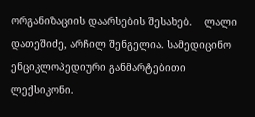ორგანიზაციის დაარსების შესახებ.    ლალი დათეშიძე, არჩილ შენგელია. სამედიცინო  ენციკლოპედიური განმარტებითი ლექსიკონი.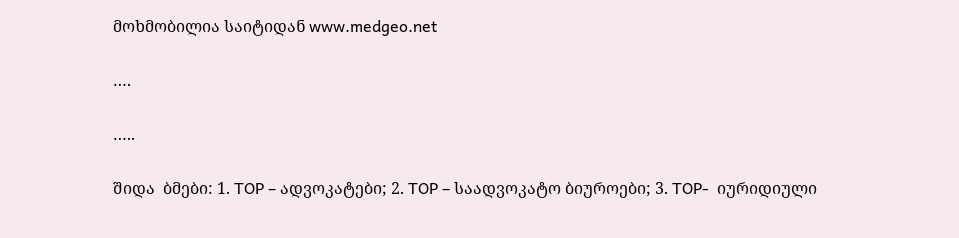მოხმობილია საიტიდან www.medgeo.net

….

…..

შიდა  ბმები: 1. TOP – ადვოკატები; 2. TOP – საადვოკატო ბიუროები; 3. TOP-  იურიდიული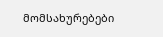მომსახურებები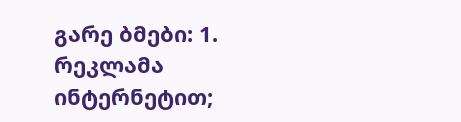გარე ბმები: 1. რეკლამა ინტერნეტით;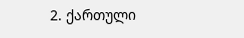2. ქართული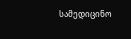სამედიცინო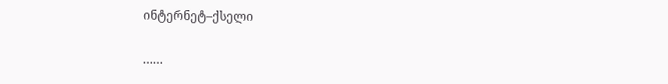ინტერნეტ–ქსელი

……